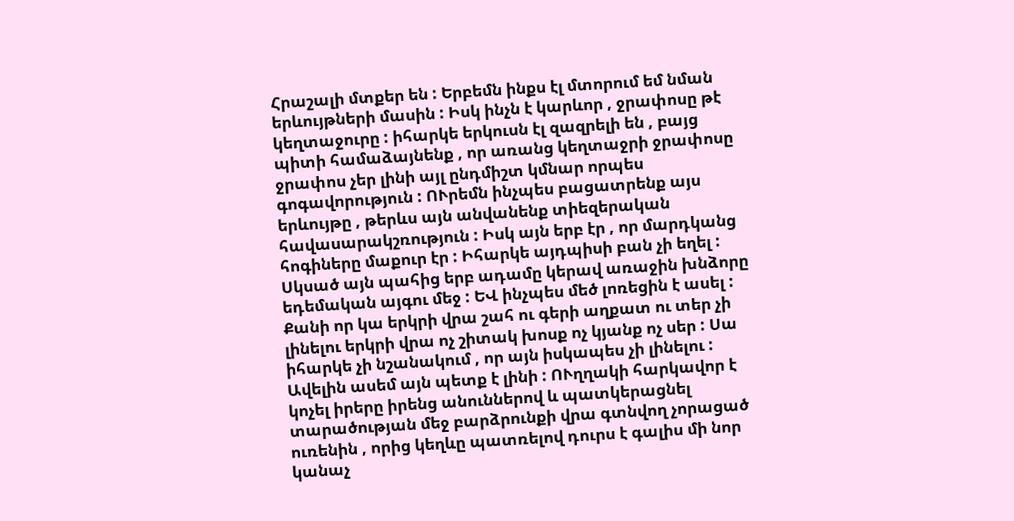Հրաշալի մտքեր են : Երբեմն ինքս էլ մտորում եմ նման երևույթների մասին : Իսկ ինչն է կարևոր , ջրափոսը թէ կեղտաջուրը : իհարկե երկուսն էլ զազրելի են , բայց պիտի համաձայնենք , որ առանց կեղտաջրի ջրափոսը ջրափոս չեր լինի այլ ընդմիշտ կմնար որպես գոգավորություն : ՈՒրեմն ինչպես բացատրենք այս երևույթը , թերևս այն անվանենք տիեզերական հավասարակշռություն : Իսկ այն երբ էր , որ մարդկանց հոգիները մաքուր էր : Իհարկե այդպիսի բան չի եղել : Սկսած այն պահից երբ ադամը կերավ առաջին խնձորը եդեմական այգու մեջ : ԵՎ ինչպես մեծ լոռեցին է ասել : Քանի որ կա երկրի վրա շահ ու գերի աղքատ ու տեր չի լինելու երկրի վրա ոչ շիտակ խոսք ոչ կյանք ոչ սեր : Սա իհարկե չի նշանակում , որ այն իսկապես չի լինելու : Ավելին ասեմ այն պետք է լինի : ՈՒղղակի հարկավոր է կոչել իրերը իրենց անուններով և պատկերացնել տարածության մեջ բարձրունքի վրա գտնվող չորացած ուռենին , որից կեղևը պատռելով դուրս է գալիս մի նոր կանաչ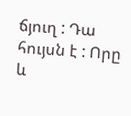ճյուղ : Դա հույսն է : Որը և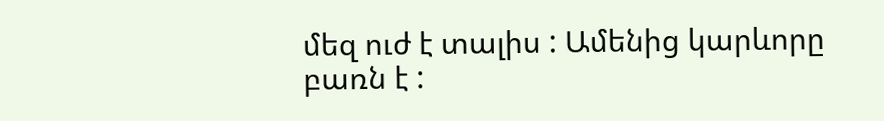մեզ ուժ է տալիս : Ամենից կարևորը բառն է :